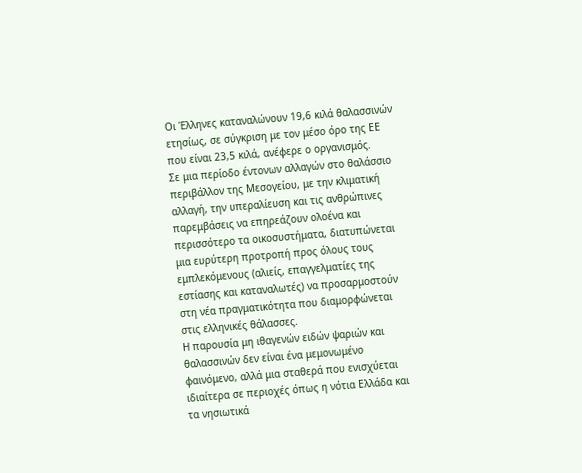Οι Έλληνες καταναλώνουν 19,6 κιλά θαλασσινών ετησίως, σε σύγκριση με τον μέσο όρο της ΕΕ που είναι 23,5 κιλά, ανέφερε ο οργανισμός.
Σε μια περίοδο έντονων αλλαγών στο θαλάσσιο περιβάλλον της Μεσογείου, με την κλιματική αλλαγή, την υπεραλίευση και τις ανθρώπινες παρεμβάσεις να επηρεάζουν ολοένα και περισσότερο τα οικοσυστήματα, διατυπώνεται μια ευρύτερη προτροπή προς όλους τους εμπλεκόμενους (αλιείς, επαγγελματίες της εστίασης και καταναλωτές) να προσαρμοστούν στη νέα πραγματικότητα που διαμορφώνεται στις ελληνικές θάλασσες.
Η παρουσία μη ιθαγενών ειδών ψαριών και θαλασσινών δεν είναι ένα μεμονωμένο φαινόμενο, αλλά μια σταθερά που ενισχύεται ιδιαίτερα σε περιοχές όπως η νότια Ελλάδα και τα νησιωτικά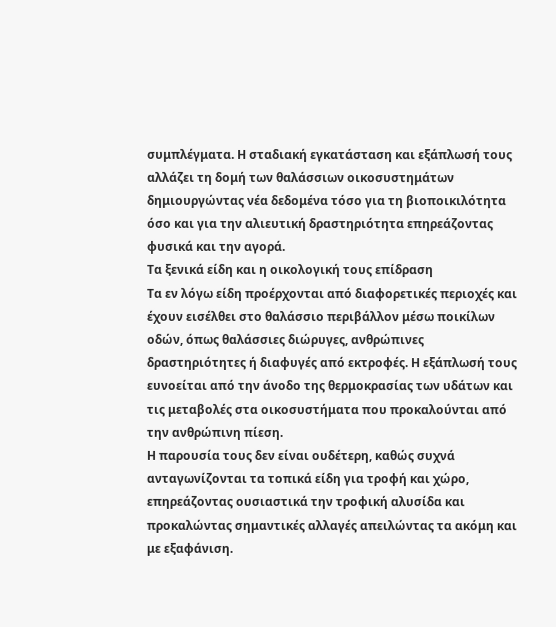συμπλέγματα. Η σταδιακή εγκατάσταση και εξάπλωσή τους αλλάζει τη δομή των θαλάσσιων οικοσυστημάτων δημιουργώντας νέα δεδομένα τόσο για τη βιοποικιλότητα όσο και για την αλιευτική δραστηριότητα επηρεάζοντας φυσικά και την αγορά.
Τα ξενικά είδη και η οικολογική τους επίδραση
Τα εν λόγω είδη προέρχονται από διαφορετικές περιοχές και έχουν εισέλθει στο θαλάσσιο περιβάλλον μέσω ποικίλων οδών, όπως θαλάσσιες διώρυγες, ανθρώπινες δραστηριότητες ή διαφυγές από εκτροφές. Η εξάπλωσή τους ευνοείται από την άνοδο της θερμοκρασίας των υδάτων και τις μεταβολές στα οικοσυστήματα που προκαλούνται από την ανθρώπινη πίεση.
Η παρουσία τους δεν είναι ουδέτερη, καθώς συχνά ανταγωνίζονται τα τοπικά είδη για τροφή και χώρο, επηρεάζοντας ουσιαστικά την τροφική αλυσίδα και προκαλώντας σημαντικές αλλαγές απειλώντας τα ακόμη και με εξαφάνιση.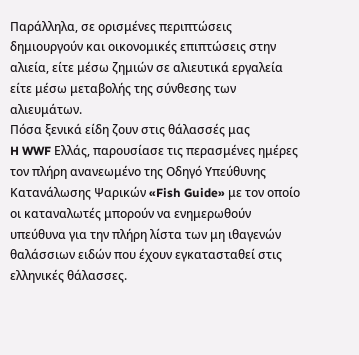Παράλληλα, σε ορισμένες περιπτώσεις δημιουργούν και οικονομικές επιπτώσεις στην αλιεία, είτε μέσω ζημιών σε αλιευτικά εργαλεία είτε μέσω μεταβολής της σύνθεσης των αλιευμάτων.
Πόσα ξενικά είδη ζουν στις θάλασσές μας
H WWF Ελλάς, παρουσίασε τις περασμένες ημέρες τον πλήρη ανανεωμένο της Οδηγό Υπεύθυνης Κατανάλωσης Ψαρικών «Fish Guide» με τον οποίο οι καταναλωτές μπορούν να ενημερωθούν υπεύθυνα για την πλήρη λίστα των μη ιθαγενών θαλάσσιων ειδών που έχουν εγκατασταθεί στις ελληνικές θάλασσες.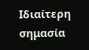Ιδιαίτερη σημασία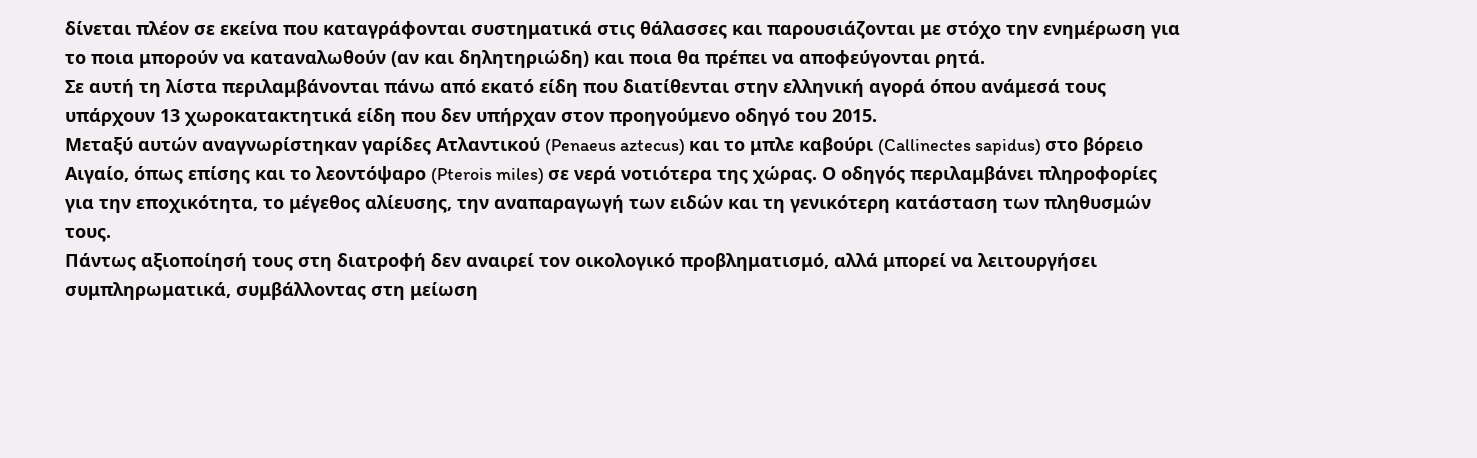δίνεται πλέον σε εκείνα που καταγράφονται συστηματικά στις θάλασσες και παρουσιάζονται με στόχο την ενημέρωση για το ποια μπορούν να καταναλωθούν (αν και δηλητηριώδη) και ποια θα πρέπει να αποφεύγονται ρητά.
Σε αυτή τη λίστα περιλαμβάνονται πάνω από εκατό είδη που διατίθενται στην ελληνική αγορά όπου ανάμεσά τους υπάρχουν 13 χωροκατακτητικά είδη που δεν υπήρχαν στον προηγούμενο οδηγό του 2015.
Μεταξύ αυτών αναγνωρίστηκαν γαρίδες Ατλαντικού (Penaeus aztecus) και το μπλε καβούρι (Callinectes sapidus) στο βόρειο Αιγαίο, όπως επίσης και το λεοντόψαρο (Pterois miles) σε νερά νοτιότερα της χώρας. Ο οδηγός περιλαμβάνει πληροφορίες για την εποχικότητα, το μέγεθος αλίευσης, την αναπαραγωγή των ειδών και τη γενικότερη κατάσταση των πληθυσμών τους.
Πάντως αξιοποίησή τους στη διατροφή δεν αναιρεί τον οικολογικό προβληματισμό, αλλά μπορεί να λειτουργήσει συμπληρωματικά, συμβάλλοντας στη μείωση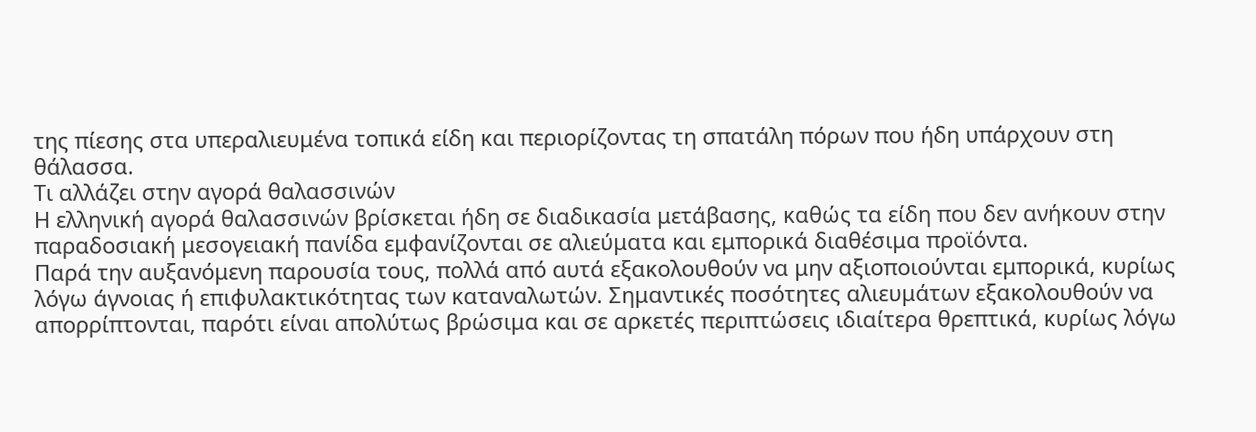της πίεσης στα υπεραλιευμένα τοπικά είδη και περιορίζοντας τη σπατάλη πόρων που ήδη υπάρχουν στη θάλασσα.
Τι αλλάζει στην αγορά θαλασσινών
Η ελληνική αγορά θαλασσινών βρίσκεται ήδη σε διαδικασία μετάβασης, καθώς τα είδη που δεν ανήκουν στην παραδοσιακή μεσογειακή πανίδα εμφανίζονται σε αλιεύματα και εμπορικά διαθέσιμα προϊόντα.
Παρά την αυξανόμενη παρουσία τους, πολλά από αυτά εξακολουθούν να μην αξιοποιούνται εμπορικά, κυρίως λόγω άγνοιας ή επιφυλακτικότητας των καταναλωτών. Σημαντικές ποσότητες αλιευμάτων εξακολουθούν να απορρίπτονται, παρότι είναι απολύτως βρώσιμα και σε αρκετές περιπτώσεις ιδιαίτερα θρεπτικά, κυρίως λόγω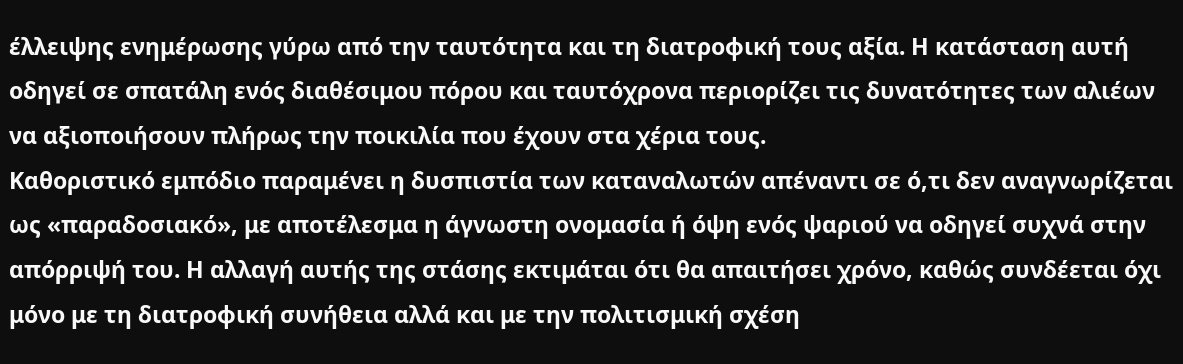έλλειψης ενημέρωσης γύρω από την ταυτότητα και τη διατροφική τους αξία. Η κατάσταση αυτή οδηγεί σε σπατάλη ενός διαθέσιμου πόρου και ταυτόχρονα περιορίζει τις δυνατότητες των αλιέων να αξιοποιήσουν πλήρως την ποικιλία που έχουν στα χέρια τους.
Καθοριστικό εμπόδιο παραμένει η δυσπιστία των καταναλωτών απέναντι σε ό,τι δεν αναγνωρίζεται ως «παραδοσιακό», με αποτέλεσμα η άγνωστη ονομασία ή όψη ενός ψαριού να οδηγεί συχνά στην απόρριψή του. Η αλλαγή αυτής της στάσης εκτιμάται ότι θα απαιτήσει χρόνο, καθώς συνδέεται όχι μόνο με τη διατροφική συνήθεια αλλά και με την πολιτισμική σχέση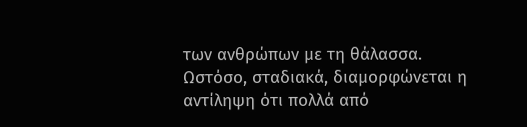των ανθρώπων με τη θάλασσα.
Ωστόσο, σταδιακά, διαμορφώνεται η αντίληψη ότι πολλά από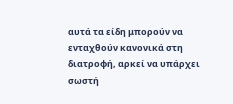αυτά τα είδη μπορούν να ενταχθούν κανονικά στη διατροφή, αρκεί να υπάρχει σωστή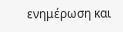ενημέρωση και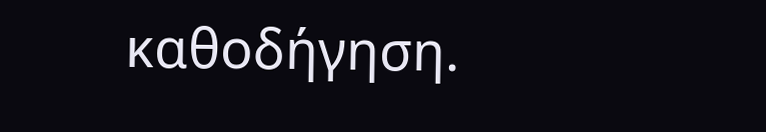καθοδήγηση.